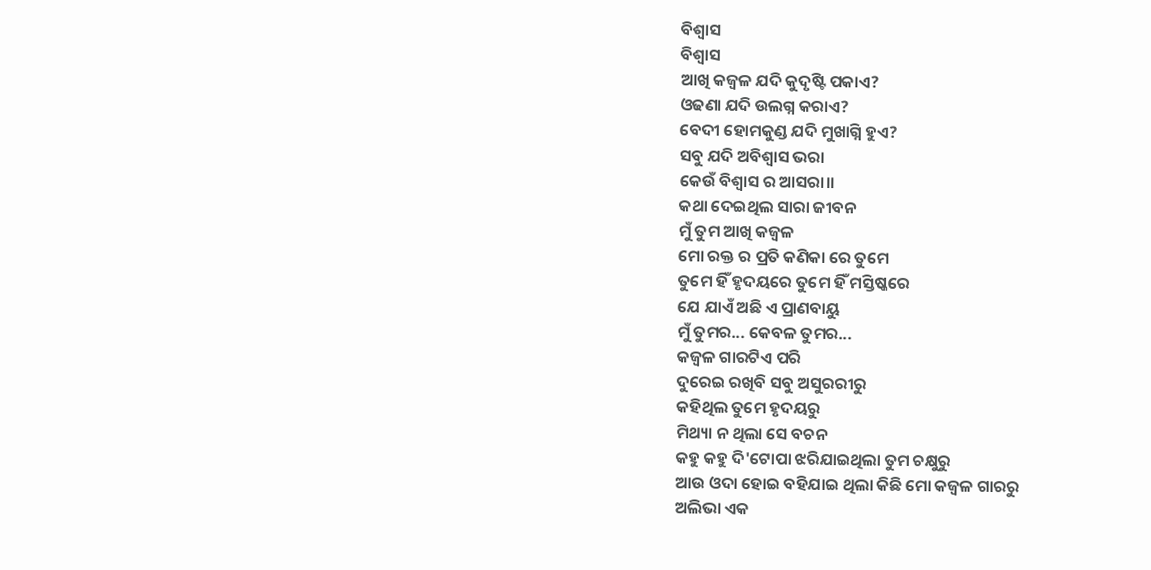ବିଶ୍ବାସ
ବିଶ୍ବାସ
ଆଖି କଜ୍ବଳ ଯଦି କୁଦୃଷ୍ଟି ପକାଏ?
ଓଢଣା ଯଦି ଉଲଗ୍ନ କରାଏ?
ବେଦୀ ହୋମକୁଣ୍ଡ ଯଦି ମୁଖାଗ୍ନି ହୁଏ?
ସବୁ ଯଦି ଅବିଶ୍ଵାସ ଭରା
କେଉଁ ବିଶ୍ୱାସ ର ଆସରା।।
କଥା ଦେଇଥିଲ ସାରା ଜୀବନ
ମୁଁ ତୁମ ଆଖି କଜ୍ବଳ
ମୋ ରକ୍ତ ର ପ୍ରତି କଣିକା ରେ ତୁମେ
ତୁମେ ହିଁ ହୃଦୟରେ ତୁମେ ହିଁ ମସ୍ତିଷ୍କରେ
ଯେ ଯାଏଁ ଅଛି ଏ ପ୍ରାଣବାୟୁ
ମୁଁ ତୁମର... କେବଳ ତୁମର...
କଜ୍ବଳ ଗାରଟିଏ ପରି
ଦୁରେଇ ରଖିବି ସବୁ ଅସୁରରୀରୁ
କହିଥିଲ ତୁମେ ହୃଦୟରୁ
ମିଥ୍ୟା ନ ଥିଲା ସେ ବଚନ
କହୁ କହୁ ଦି'ଟୋପା ଝରିଯାଇଥିଲା ତୁମ ଚକ୍ଷୁରୁ
ଆଉ ଓଦା ହୋଇ ବହିଯାଇ ଥିଲା କିଛି ମୋ କଜ୍ଵଳ ଗାରରୁ
ଅଲିଭା ଏକ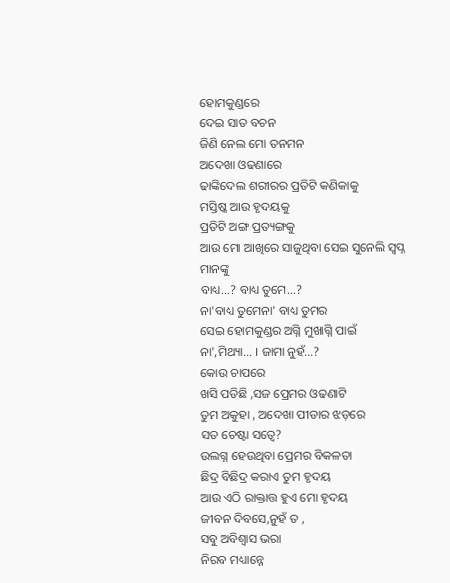ହୋମକୁଣ୍ଡରେ
ଦେଇ ସାତ ବଚନ
ଜିଣି ନେଲ ମୋ ତନମନ
ଅଦେଖା ଓଢଣାରେ
ଢାଙ୍କିଦେଲ ଶରୀରର ପ୍ରତିଟି କଣିକାକୁ
ମସ୍ତିଷ୍କ ଆଉ ହୃଦୟକୁ
ପ୍ରତିଟି ଅଙ୍ଗ ପ୍ରତ୍ୟଙ୍ଗକୁ
ଆଉ ମୋ ଆଖିରେ ସାଜୁଥିବା ସେଇ ସୁନେଲି ସ୍ବପ୍ନ ମାନଙ୍କୁ
ବାଧ୍ୟ...? ବାଧ୍ୟ ତୁମେ...?
ନା'ବାଧ୍ୟ ତୁମେନା' ବାଧ୍ୟ ତୁମର
ସେଇ ହୋମକୁଣ୍ଡର ଅଗ୍ନି ମୁଖାଗ୍ନି ପାଇଁ
ନା',ମିଥ୍ୟା... । ଜାମା ନୁହଁ...?
କୋଉ ଚାପରେ
ଖସି ପଡିଛି ,ସଜ ପ୍ରେମର ଓଢଣାଟି
ତୁମ ଅକୁହା , ଅଦେଖା ପୀଡାର ଝଡ଼ରେ
ସତ ଚେଷ୍ଟା ସତ୍ୱେ?
ଉଲଗ୍ନ ହେଉଥିବା ପ୍ରେମର ବିକଳତା
ଛିଦ୍ର ବିଛିଦ୍ର କରାଏ ତୁମ ହୃଦୟ
ଆଉ ଏଠି ରାକ୍ତାତ୍ତ ହୁଏ ମୋ ହୃଦୟ
ଜୀବନ ଦିବସେ,ନୁହଁ ତ ,
ସବୁ ଅବିଶ୍ଵାସ ଭରା
ନିରବ ମଧ୍ୟାନ୍ନେ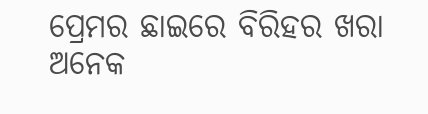ପ୍ରେମର ଛାଇରେ ବିରିହର ଖରା
ଅନେକ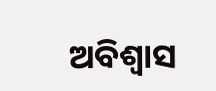ଅବିଶ୍ଵାସ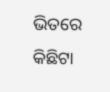ଭିତରେ
କିଛିଟା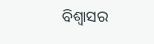ବିଶ୍ୱାସର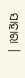ସାହାରା ।